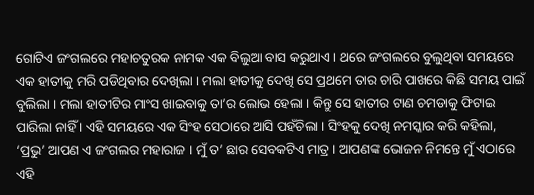ଗୋଟିଏ ଜଂଗଲରେ ମହାଚତୁରକ ନାମକ ଏକ ବିଲୁଆ ବାସ କରୁଥାଏ । ଥରେ ଜଂଗଲରେ ବୁଲୁଥିବା ସମୟରେ ଏକ ହାତୀକୁ ମରି ପଡିଥିବାର ଦେଖିଲା । ମଲା ହାତୀକୁ ଦେଖି ସେ ପ୍ରଥମେ ତାର ଚାରି ପାଖରେ କିଛି ସମୟ ପାଇଁ ବୁଲିଲା । ମଲା ହାତୀଟିର ମାଂସ ଖାଇବାକୁ ତା’ର ଲୋଭ ହେଲା । କିନ୍ତୁ ସେ ହାତୀର ଟାଣ ଚମଡାକୁ ଫିଟାଇ ପାରିଲା ନାହିଁ । ଏହି ସମୟରେ ଏକ ସିଂହ ସେଠାରେ ଆସି ପହଁଚିଲା । ସିଂହକୁ ଦେଖି ନମସ୍କାର କରି କହିଲା, ‘ପ୍ରଭୁ’ ଆପଣ ଏ ଜଂଗଲର ମହାରାଜ । ମୁଁ ତ’ ଛାର ସେବକଟିଏ ମାତ୍ର । ଆପଣଙ୍କ ଭୋଜନ ନିମନ୍ତେ ମୁଁ ଏଠାରେ ଏହି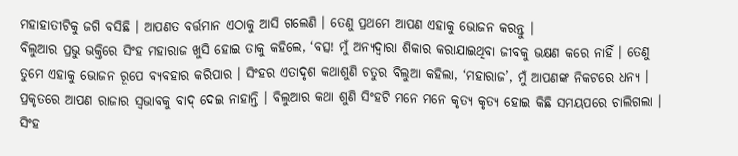ମହାହାତୀଟିକୁ ଜଗି ବସିଛି । ଆପଣତ ବର୍ତ୍ତମାନ ଏଠାକୁ ଆସି ଗଲେଣି । ତେଣୁ ପ୍ରଥମେ ଆପଣ ଏହାକୁ ଭୋଜନ କରନ୍ତୁ ।
ବିଲୁଆର ପ୍ରଭୁ ଭକ୍ତିରେ ସିଂହ ମହାରାଜ ଖୁସି ହୋଇ ତାକୁ କହିଲେ, ‘ବତ୍ସ! ମୁଁ ଅନ୍ୟଦ୍ୱାରା ଶିକାର କରାଯାଇଥିବା ଜୀବକୁ ଭକ୍ଷଣ କରେ ନାହିଁ । ତେଣୁ ତୁମେ ଏହାକୁ ଭୋଜନ ରୂପେ ବ୍ୟବହାର କରିପାର । ସିଂହର ଏତାଦୃଶ କଥାଶୁଣି ଚତୁର ବିଲୁଆ କହିଲା, ‘ମହାରାଜ’, ମୁଁ ଆପଣଙ୍କ ନିକଟରେ ଧନ୍ୟ । ପ୍ରକୃତରେ ଆପଣ ରାଜାର ସ୍ୱଭାବକୁ ବାଦ୍ ଦେଇ ନାହାନ୍ତି । ବିଲୁଆର କଥା ଶୁଣି ସିଂହଟି ମନେ ମନେ କୃତ୍ୟ କୃତ୍ୟ ହୋଇ କିଛି ସମୟପରେ ଚାଲିଗଲା । ସିଂହ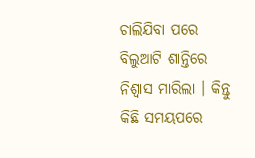ଚାଲିଯିବା ପରେ ବିଲୁଆଟି ଶାନ୍ତିରେ ନିଶ୍ୱାସ ମାରିଲା । କିନ୍ତୁ କିଛି ସମୟପରେ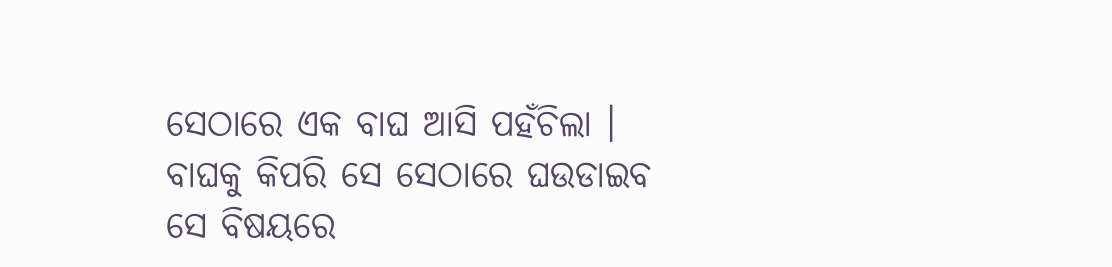ସେଠାରେ ଏକ ବାଘ ଆସି ପହଁଚିଲା । ବାଘକୁ କିପରି ସେ ସେଠାରେ ଘଉଡାଇବ ସେ ବିଷୟରେ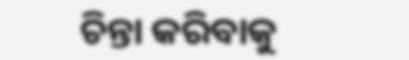ଚିନ୍ତା କରିବାକୁ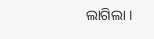ଲାଗିଲା ।